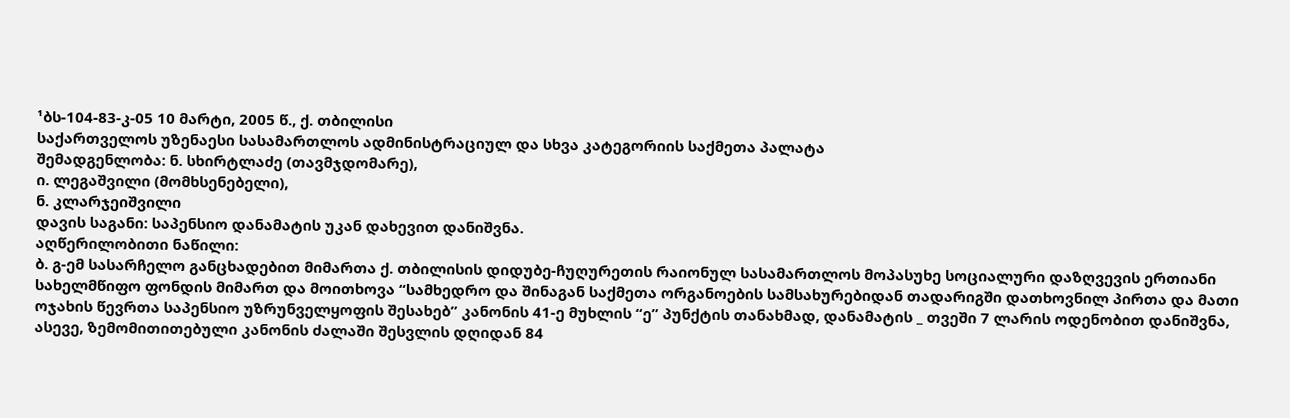¹ბს-104-83-კ-05 10 მარტი, 2005 წ., ქ. თბილისი
საქართველოს უზენაესი სასამართლოს ადმინისტრაციულ და სხვა კატეგორიის საქმეთა პალატა
შემადგენლობა: ნ. სხირტლაძე (თავმჯდომარე),
ი. ლეგაშვილი (მომხსენებელი),
ნ. კლარჯეიშვილი
დავის საგანი: საპენსიო დანამატის უკან დახევით დანიშვნა.
აღწერილობითი ნაწილი:
ბ. გ-ემ სასარჩელო განცხადებით მიმართა ქ. თბილისის დიდუბე-ჩუღურეთის რაიონულ სასამართლოს მოპასუხე სოციალური დაზღვევის ერთიანი სახელმწიფო ფონდის მიმართ და მოითხოვა “სამხედრო და შინაგან საქმეთა ორგანოების სამსახურებიდან თადარიგში დათხოვნილ პირთა და მათი ოჯახის წევრთა საპენსიო უზრუნველყოფის შესახებ” კანონის 41-ე მუხლის “ე” პუნქტის თანახმად, დანამატის _ თვეში 7 ლარის ოდენობით დანიშვნა, ასევე, ზემომითითებული კანონის ძალაში შესვლის დღიდან 84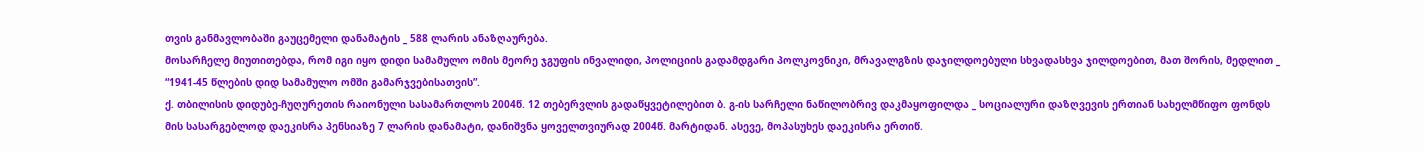თვის განმავლობაში გაუცემელი დანამატის _ 588 ლარის ანაზღაურება.
მოსარჩელე მიუთითებდა, რომ იგი იყო დიდი სამამულო ომის მეორე ჯგუფის ინვალიდი, პოლიციის გადამდგარი პოლკოვნიკი, მრავალგზის დაჯილდოებული სხვადასხვა ჯილდოებით, მათ შორის, მედლით _ “1941-45 წლების დიდ სამამულო ომში გამარჯვებისათვის”.
ქ. თბილისის დიდუბე-ჩუღურეთის რაიონული სასამართლოს 2004წ. 12 თებერვლის გადაწყვეტილებით ბ. გ-ის სარჩელი ნაწილობრივ დაკმაყოფილდა _ სოციალური დაზღვევის ერთიან სახელმწიფო ფონდს მის სასარგებლოდ დაეკისრა პენსიაზე 7 ლარის დანამატი, დანიშვნა ყოველთვიურად 2004წ. მარტიდან. ასევე, მოპასუხეს დაეკისრა ერთიწ.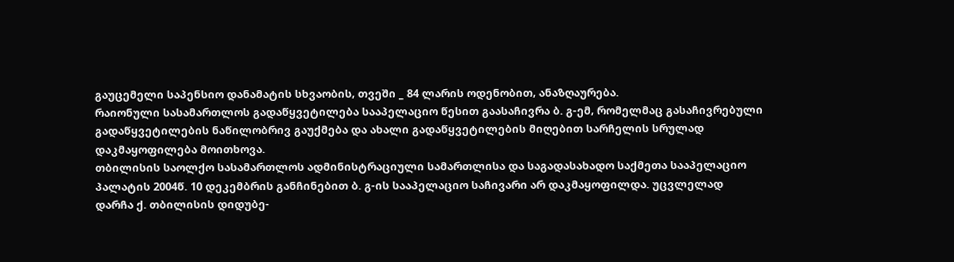გაუცემელი საპენსიო დანამატის სხვაობის, თვეში _ 84 ლარის ოდენობით, ანაზღაურება.
რაიონული სასამართლოს გადაწყვეტილება სააპელაციო წესით გაასაჩივრა ბ. გ-ემ, რომელმაც გასაჩივრებული გადაწყვეტილების ნაწილობრივ გაუქმება და ახალი გადაწყვეტილების მიღებით სარჩელის სრულად დაკმაყოფილება მოითხოვა.
თბილისის საოლქო სასამართლოს ადმინისტრაციული სამართლისა და საგადასახადო საქმეთა სააპელაციო პალატის 2004წ. 10 დეკემბრის განჩინებით ბ. გ-ის სააპელაციო საჩივარი არ დაკმაყოფილდა. უცვლელად დარჩა ქ. თბილისის დიდუბე-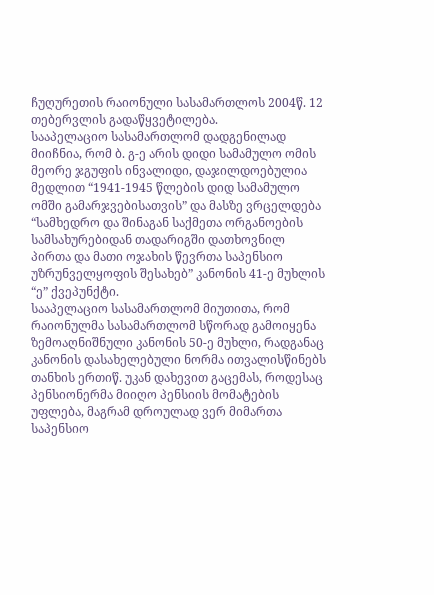ჩუღურეთის რაიონული სასამართლოს 2004წ. 12 თებერვლის გადაწყვეტილება.
სააპელაციო სასამართლომ დადგენილად მიიჩნია, რომ ბ. გ-ე არის დიდი სამამულო ომის მეორე ჯგუფის ინვალიდი, დაჯილდოებულია მედლით “1941-1945 წლების დიდ სამამულო ომში გამარჯვებისათვის” და მასზე ვრცელდება “სამხედრო და შინაგან საქმეთა ორგანოების სამსახურებიდან თადარიგში დათხოვნილ პირთა და მათი ოჯახის წევრთა საპენსიო უზრუნველყოფის შესახებ” კანონის 41-ე მუხლის “ე” ქვეპუნქტი.
სააპელაციო სასამართლომ მიუთითა, რომ რაიონულმა სასამართლომ სწორად გამოიყენა ზემოაღნიშნული კანონის 50-ე მუხლი, რადგანაც კანონის დასახელებული ნორმა ითვალისწინებს თანხის ერთიწ. უკან დახევით გაცემას, როდესაც პენსიონერმა მიიღო პენსიის მომატების უფლება, მაგრამ დროულად ვერ მიმართა საპენსიო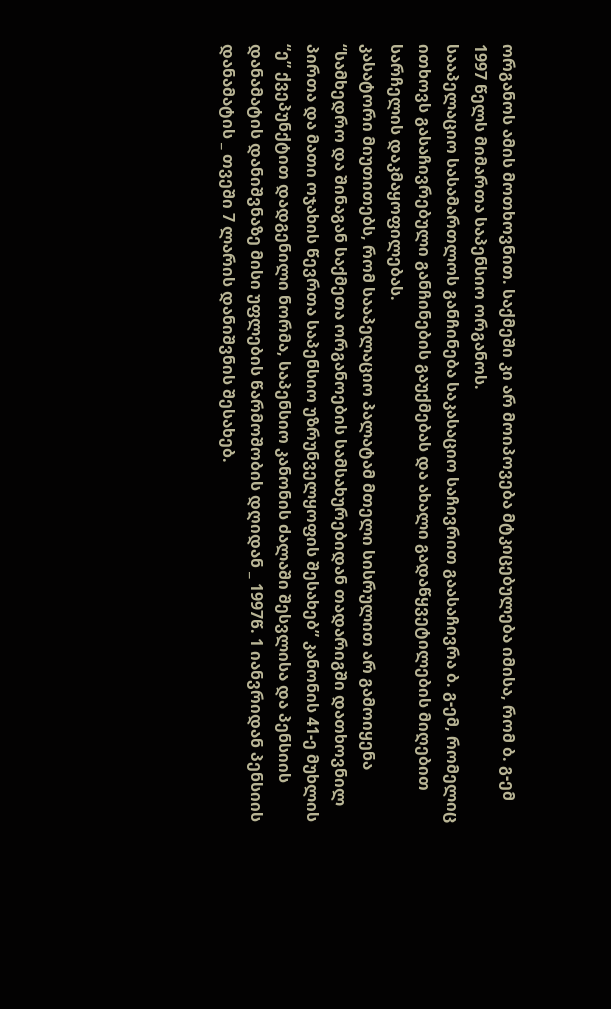ორგანოს ამის მოთხოვნით. საქმეში კი არ მოიპოვება მტკიცებულება იმისა, რომ ბ. გ-ემ 1997 წელს მიმართა საპენსიო ორგანოს.
სააპელაციო სასამართლოს განჩინება საკასაციო საჩივრით გაასაჩივრა ბ. გ-ემ, რომელიც ითხოვს გასაჩივრებული განჩინების გაუქმებას და ახალი გადაწყვეტილების მიღებით სარჩელის დაკმაყოფილებას.
კასატორი მიუთითებს, რომ სააპელაციო პალატამ მთელი სისრულით არ გამოიყენა “სამხედრო და შინაგან საქმეთა ორგანოების სამსახურებიდან თადარიგში დათხოვნილ პირთა და მათი ოჯახის წევრთა საპენსიო უზრუნველყოფის შესახებ” კანონის 41-ე მუხლის “ე” ქვეპუნქტით დადგენილი ნორმა, საპენსიო კანონის ძალაში შესვლისა და პენსიის დანამატის დანიშვნაზე მისი უფლების წარმოშობის დღიდან _ 1997წ. 1 იანვრიდან პენსიის დანამატის _ თვეში 7 ლარის დანიშვნის შესახებ.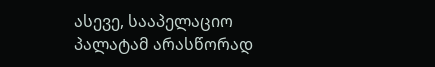ასევე, სააპელაციო პალატამ არასწორად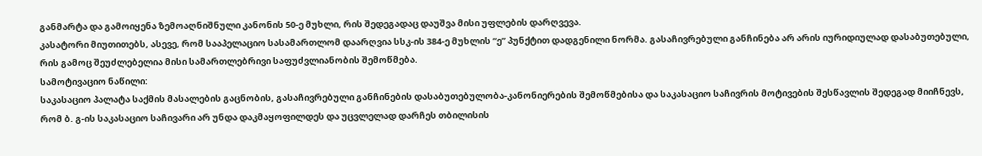განმარტა და გამოიყენა ზემოაღნიშნული კანონის 50-ე მუხლი, რის შედეგადაც დაუშვა მისი უფლების დარღვევა.
კასატორი მიუთითებს, ასევე, რომ სააპელაციო სასამართლომ დაარღვია სსკ-ის 384-ე მუხლის “ე” პუნქტით დადგენილი ნორმა. გასაჩივრებული განჩინება არ არის იურიდიულად დასაბუთებული, რის გამოც შეუძლებელია მისი სამართლებრივი საფუძვლიანობის შემოწმება.
სამოტივაციო ნაწილი:
საკასაციო პალატა საქმის მასალების გაცნობის, გასაჩივრებული განჩინების დასაბუთებულობა-კანონიერების შემოწმებისა და საკასაციო საჩივრის მოტივების შესწავლის შედეგად მიიჩნევს, რომ ბ. გ-ის საკასაციო საჩივარი არ უნდა დაკმაყოფილდეს და უცვლელად დარჩეს თბილისის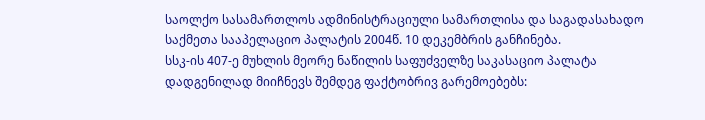საოლქო სასამართლოს ადმინისტრაციული სამართლისა და საგადასახადო საქმეთა სააპელაციო პალატის 2004წ. 10 დეკემბრის განჩინება.
სსკ-ის 407-ე მუხლის მეორე ნაწილის საფუძველზე საკასაციო პალატა დადგენილად მიიჩნევს შემდეგ ფაქტობრივ გარემოებებს: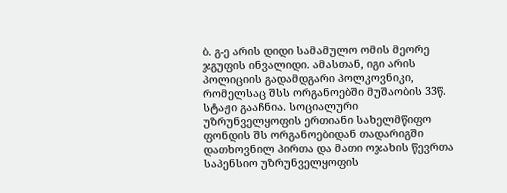ბ. გ-ე არის დიდი სამამულო ომის მეორე ჯგუფის ინვალიდი. ამასთან, იგი არის პოლიციის გადამდგარი პოლკოვნიკი, რომელსაც შსს ორგანოებში მუშაობის 33წ. სტაჟი გააჩნია. სოციალური უზრუნველყოფის ერთიანი სახელმწიფო ფონდის შს ორგანოებიდან თადარიგში დათხოვნილ პირთა და მათი ოჯახის წევრთა საპენსიო უზრუნველყოფის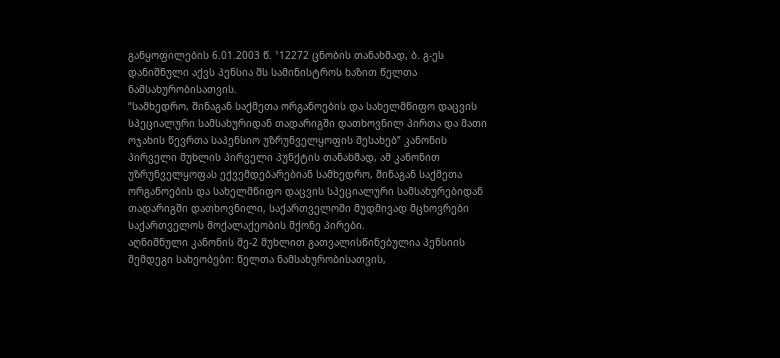განყოფილების 6.01.2003 წ. ¹12272 ცნობის თანახმად, ბ. გ-ეს დანიშნული აქვს პენსია შს სამინისტროს ხაზით წელთა ნამსახურობისათვის.
“სამხედრო, შინაგან საქმეთა ორგანოების და სახელმწიფო დაცვის სპეციალური სამსახურიდან თადარიგში დათხოვნილ პირთა და მათი ოჯახის წევრთა საპენსიო უზრუნველყოფის შესახებ” კანონის პირველი მუხლის პირველი პუნქტის თანახმად, ამ კანონით უზრუნველყოფას ექვემდებარებიან სამხედრო, შინაგან საქმეთა ორგანოების და სახელმწიფო დაცვის სპეციალური სამსახურებიდან თადარიგში დათხოვნილი, საქართველოში მუდმივად მცხოვრები საქართველოს მოქალაქეობის მქონე პირები.
აღნიშნული კანონის მე-2 მუხლით გათვალისწინებულია პენსიის შემდეგი სახეობები: წელთა ნამსახურობისათვის,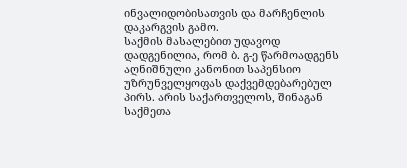ინვალიდობისათვის და მარჩენლის დაკარგვის გამო.
საქმის მასალებით უდავოდ დადგენილია, რომ ბ. გ-ე წარმოადგენს აღნიშნული კანონით საპენსიო უზრუნველყოფას დაქვემდებარებულ პირს. არის საქართველოს, შინაგან საქმეთა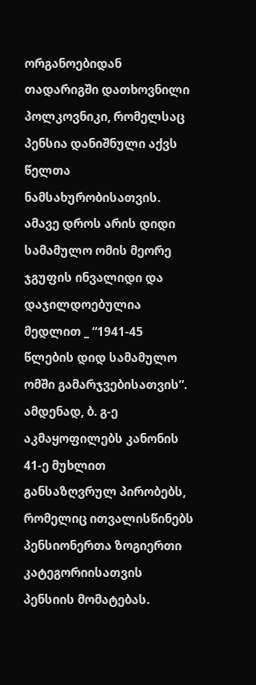ორგანოებიდან თადარიგში დათხოვნილი პოლკოვნიკი, რომელსაც პენსია დანიშნული აქვს წელთა ნამსახურობისათვის. ამავე დროს არის დიდი სამამულო ომის მეორე ჯგუფის ინვალიდი და დაჯილდოებულია მედლით _ “1941-45 წლების დიდ სამამულო ომში გამარჯვებისათვის”. ამდენად, ბ. გ-ე აკმაყოფილებს კანონის 41-ე მუხლით განსაზღვრულ პირობებს, რომელიც ითვალისწინებს პენსიონერთა ზოგიერთი კატეგორიისათვის პენსიის მომატებას.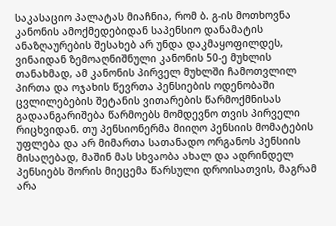საკასაციო პალატას მიაჩნია, რომ ბ. გ-ის მოთხოვნა კანონის ამოქმედებიდან საპენსიო დანამატის ანაზღაურების შესახებ არ უნდა დაკმაყოფილდეს, ვინაიდან ზემოაღნიშნული კანონის 50-ე მუხლის თანახმად, ამ კანონის პირველ მუხლში ჩამოთვლილ პირთა და ოჯახის წევრთა პენსიების ოდენობაში ცვლილებების შეტანის ვითარების წარმოქმნისას გადაანგარიშება წარმოებს მომდევნო თვის პირველი რიცხვიდან. თუ პენსიონერმა მიიღო პენსიის მომატების უფლება და არ მიმართა სათანადო ორგანოს პენსიის მისაღებად, მაშინ მას სხვაობა ახალ და ადრინდელ პენსიებს შორის მიეცემა წარსული დროისათვის, მაგრამ არა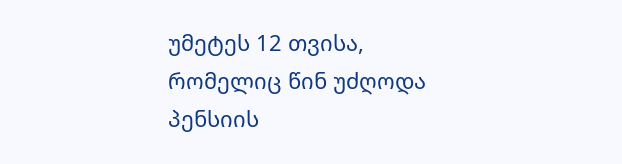უმეტეს 12 თვისა, რომელიც წინ უძღოდა პენსიის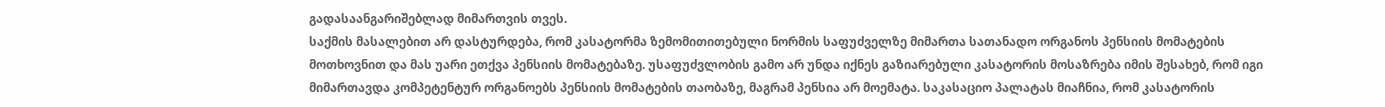გადასაანგარიშებლად მიმართვის თვეს.
საქმის მასალებით არ დასტურდება, რომ კასატორმა ზემომითითებული ნორმის საფუძველზე მიმართა სათანადო ორგანოს პენსიის მომატების მოთხოვნით და მას უარი ეთქვა პენსიის მომატებაზე. უსაფუძვლობის გამო არ უნდა იქნეს გაზიარებული კასატორის მოსაზრება იმის შესახებ, რომ იგი მიმართავდა კომპეტენტურ ორგანოებს პენსიის მომატების თაობაზე, მაგრამ პენსია არ მოემატა. საკასაციო პალატას მიაჩნია, რომ კასატორის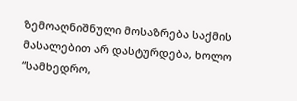ზემოაღნიშნული მოსაზრება საქმის მასალებით არ დასტურდება, ხოლო “სამხედრო,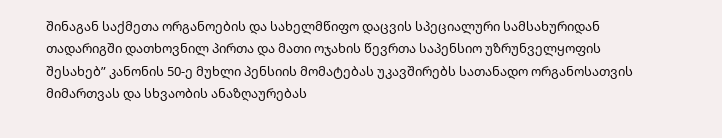შინაგან საქმეთა ორგანოების და სახელმწიფო დაცვის სპეციალური სამსახურიდან თადარიგში დათხოვნილ პირთა და მათი ოჯახის წევრთა საპენსიო უზრუნველყოფის შესახებ” კანონის 50-ე მუხლი პენსიის მომატებას უკავშირებს სათანადო ორგანოსათვის მიმართვას და სხვაობის ანაზღაურებას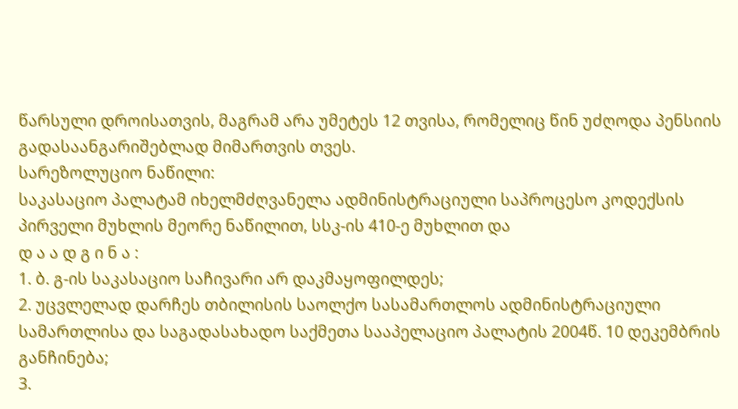წარსული დროისათვის, მაგრამ არა უმეტეს 12 თვისა, რომელიც წინ უძღოდა პენსიის გადასაანგარიშებლად მიმართვის თვეს.
სარეზოლუციო ნაწილი:
საკასაციო პალატამ იხელმძღვანელა ადმინისტრაციული საპროცესო კოდექსის პირველი მუხლის მეორე ნაწილით, სსკ-ის 410-ე მუხლით და
დ ა ა დ გ ი ნ ა :
1. ბ. გ-ის საკასაციო საჩივარი არ დაკმაყოფილდეს;
2. უცვლელად დარჩეს თბილისის საოლქო სასამართლოს ადმინისტრაციული სამართლისა და საგადასახადო საქმეთა სააპელაციო პალატის 2004წ. 10 დეკემბრის განჩინება;
3.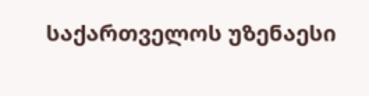საქართველოს უზენაესი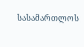სასამართლოს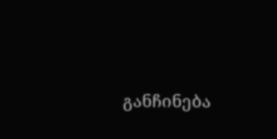განჩინება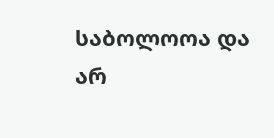საბოლოოა და არ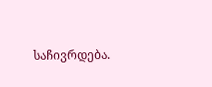საჩივრდება.